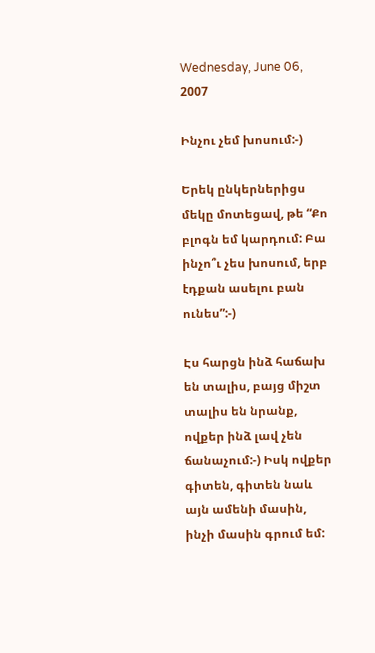Wednesday, June 06, 2007

Ինչու չեմ խոսում:-)

Երեկ ընկերներիցս մեկը մոտեցավ, թե “Քո բլոգն եմ կարդում: Բա ինչո՞ւ չես խոսում, երբ էդքան ասելու բան ունես”:-)

Էս հարցն ինձ հաճախ են տալիս, բայց միշտ տալիս են նրանք, ովքեր ինձ լավ չեն ճանաչում:-) Իսկ ովքեր գիտեն, գիտեն նաև այն ամենի մասին, ինչի մասին գրում եմ: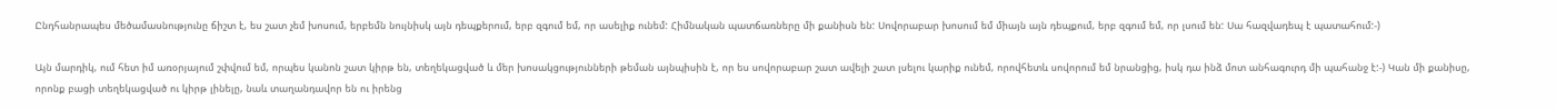Ընդհանրապես մեծամասնությունը ճիշտ է, ես շատ չեմ խոսում, երբեմն նույնիսկ այն դեպքերում, երբ զգում եմ, որ ասելիք ունեմ: Հիմնական պատճառները մի քանիսն են: Սովորաբար խոսում եմ միայն այն դեպքում, երբ զգում եմ, որ լսում են: Սա հազվադեպ է պատահում:-)

Այն մարդիկ, ում հետ իմ առօրյայում շփվում եմ, որպես կանոն շատ կիրթ են, տեղեկացված և մեր խոսակցությունների թեման այնպիսին է, որ ես սովորաբար շատ ավելի շատ լսելու կարիք ունեմ, որովհետև սովորում եմ նրանցից, իսկ դա ինձ մոտ անհագուրդ մի պահանջ է:-) Կան մի քանիսը, որոնք բացի տեղեկացված ու կիրթ լինելը, նաև տաղանդավոր են ու իրենց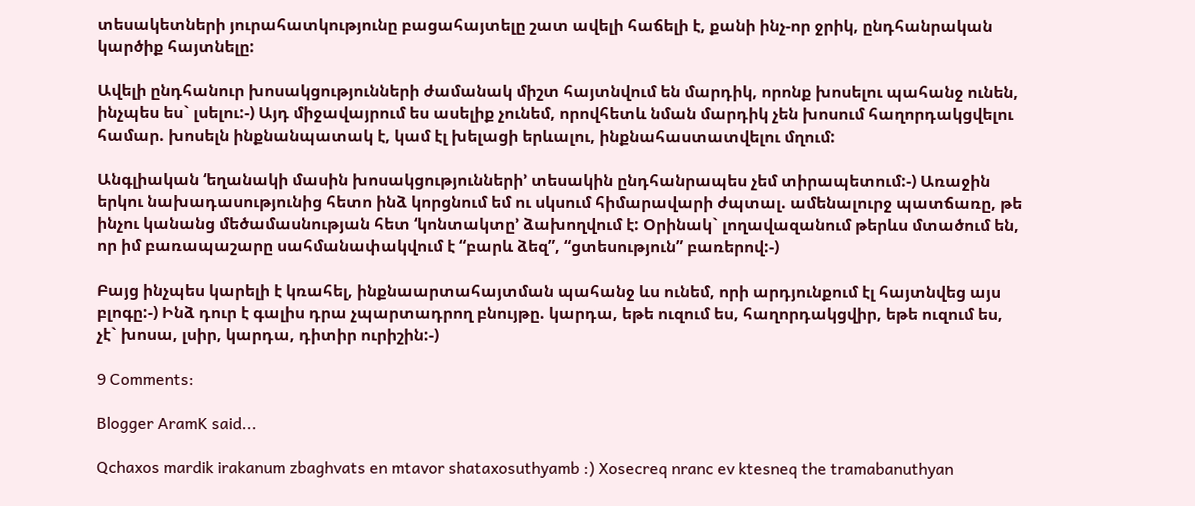տեսակետների յուրահատկությունը բացահայտելը շատ ավելի հաճելի է, քանի ինչ-որ ջրիկ, ընդհանրական կարծիք հայտնելը:

Ավելի ընդհանուր խոսակցությունների ժամանակ միշտ հայտնվում են մարդիկ, որոնք խոսելու պահանջ ունեն, ինչպես ես` լսելու:-) Այդ միջավայրում ես ասելիք չունեմ, որովհետև նման մարդիկ չեն խոսում հաղորդակցվելու համար. խոսելն ինքնանպատակ է, կամ էլ խելացի երևալու, ինքնահաստատվելու մղում:

Անգլիական ‘եղանակի մասին խոսակցությունների’ տեսակին ընդհանրապես չեմ տիրապետում:-) Առաջին երկու նախադասությունից հետո ինձ կորցնում եմ ու սկսում հիմարավարի ժպտալ. ամենալուրջ պատճառը, թե ինչու կանանց մեծամասնության հետ ‘կոնտակտը’ ձախողվում է: Օրինակ` լողավազանում թերևս մտածում են, որ իմ բառապաշարը սահմանափակվում է “բարև ձեզ”, “ցտեսություն” բառերով:-)

Բայց ինչպես կարելի է կռահել, ինքնաարտահայտման պահանջ ևս ունեմ, որի արդյունքում էլ հայտնվեց այս բլոգը:-) Ինձ դուր է գալիս դրա չպարտադրող բնույթը. կարդա, եթե ուզում ես, հաղորդակցվիր, եթե ուզում ես, չէ` խոսա, լսիր, կարդա, դիտիր ուրիշին:-)

9 Comments:

Blogger AramK said...

Qchaxos mardik irakanum zbaghvats en mtavor shataxosuthyamb :) Xosecreq nranc ev ktesneq the tramabanuthyan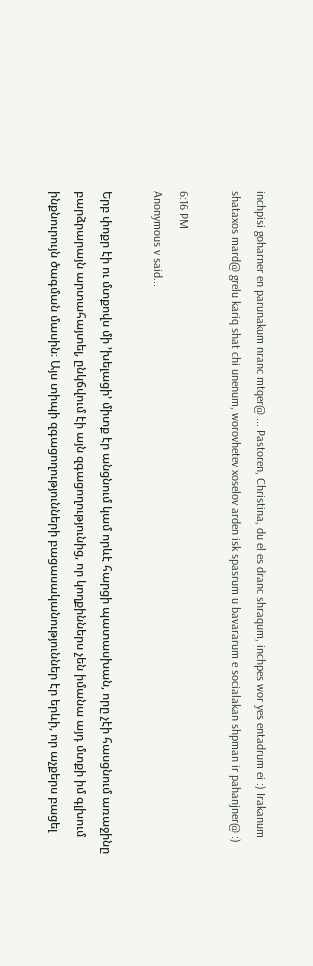inchpisi goharner en parunakum nranc mtqer@ ... Pastoren, Christina, du el es dranc shraqum, inchpes wor yes entadrum ei :) Irakanum shataxos mard@ grelu kariq shat chi unenum, worovhetev xoselov arden isk spasrum u bavararum e socialakan shpman ir pahanjner@ :)

6:16 PM
Anonymous v said...

Երբ փոքր էի ու մտքովս մի ՚խելացի՚ միտք էր անցնում կամ որևէ հարցի պատասխան, որը չէի հասցնում առաջինը բարձրարայն արտահայտել, ընկճվում էի այն զգացողությունից, որ կողքիններս չեն իմանա այդ մտքի իմ գլխում ինքնուրույն ծագման մասին։ Այս տիպի զգացողությունների բացասականություններ էր երևի, որ աչքերս բացել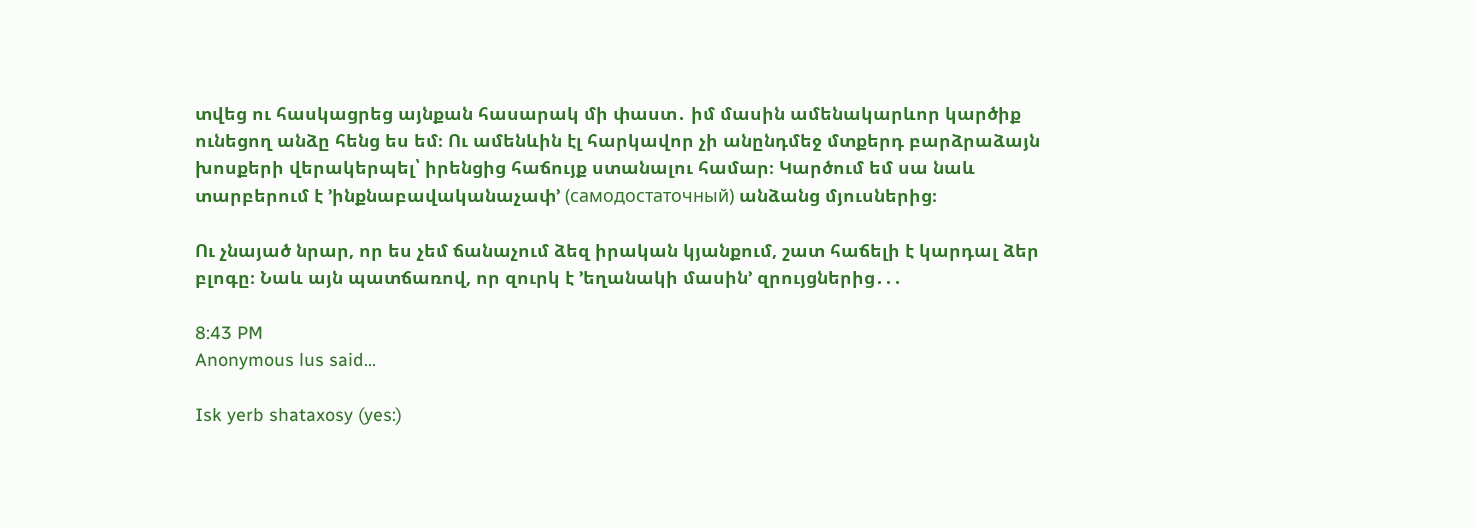տվեց ու հասկացրեց այնքան հասարակ մի փաստ․ իմ մասին ամենակարևոր կարծիք ունեցող անձը հենց ես եմ։ Ու ամենևին էլ հարկավոր չի անընդմեջ մտքերդ բարձրաձայն խոսքերի վերակերպել՝ իրենցից հաճույք ստանալու համար։ Կարծում եմ սա նաև տարբերում է ՚ինքնաբավականաչափ՚ (самодостаточный) անձանց մյուսներից։

Ու չնայած նրար, որ ես չեմ ճանաչում ձեզ իրական կյանքում, շատ հաճելի է կարդալ ձեր բլոգը։ Նաև այն պատճառով, որ զուրկ է ՚եղանակի մասին՚ զրույցներից․․․

8:43 PM
Anonymous lus said...

Isk yerb shataxosy (yes:)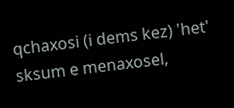qchaxosi (i dems kez) 'het' sksum e menaxosel,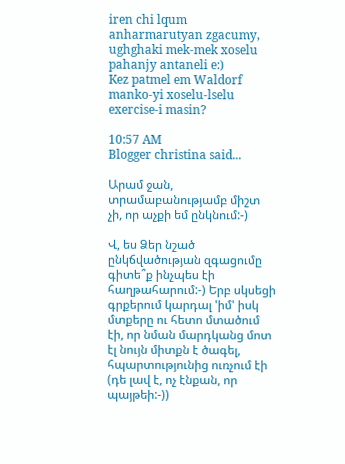iren chi lqum anharmarutyan zgacumy, ughghaki mek-mek xoselu pahanjy antaneli e:)
Kez patmel em Waldorf manko-yi xoselu-lselu exercise-i masin?

10:57 AM
Blogger christina said...

Արամ ջան, տրամաբանությամբ միշտ չի, որ աչքի եմ ընկնում:-)

Վ, ես Ձեր նշած ընկճվածության զգացումը գիտե՞ք ինչպես էի հաղթահարում:-) Երբ սկսեցի գրքերում կարդալ 'իմ' իսկ մտքերը ու հետո մտածում էի, որ նման մարդկանց մոտ էլ նույն միտքն է ծագել, հպարտությունից ուռչում էի (դե լավ է, ոչ էնքան, որ պայթեի:-))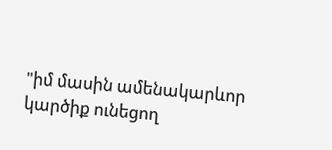"իմ մասին ամենակարևոր կարծիք ունեցող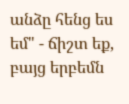անձը հենց ես եմ" - ճիշտ եք, բայց երբեմն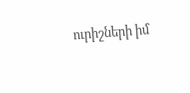ուրիշների իմ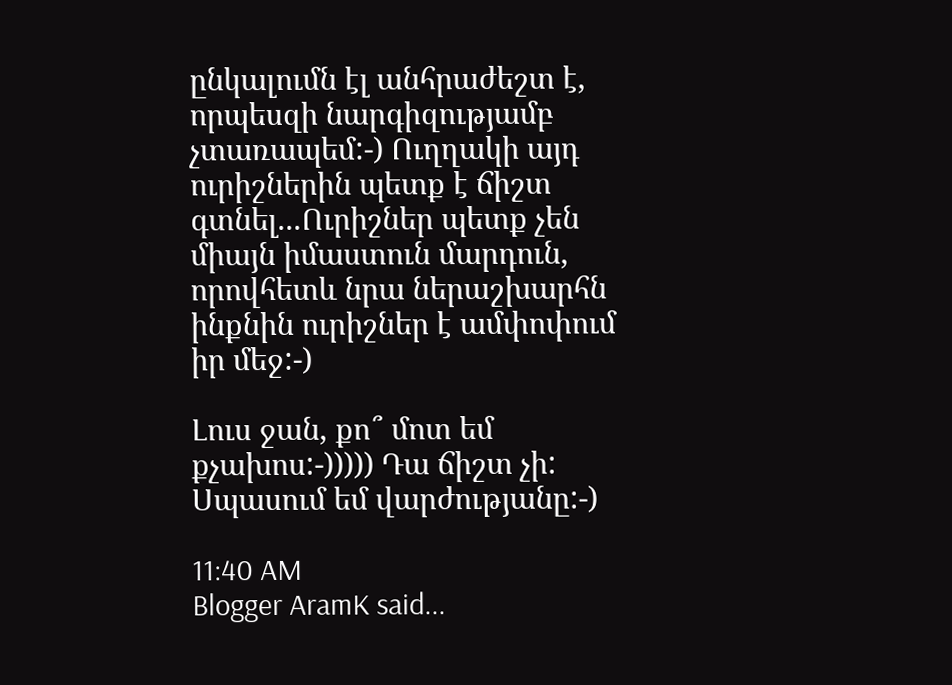ընկալումն էլ անհրաժեշտ է, որպեսզի նարգիզությամբ չտառապեմ:-) Ուղղակի այդ ուրիշներին պետք է ճիշտ գտնել...Ուրիշներ պետք չեն միայն իմաստուն մարդուն, որովհետև նրա ներաշխարհն ինքնին ուրիշներ է ամփոփում իր մեջ:-)

Լուս ջան, քո՞ մոտ եմ քչախոս:-))))) Դա ճիշտ չի: Սպասում եմ վարժությանը:-)

11:40 AM
Blogger AramK said...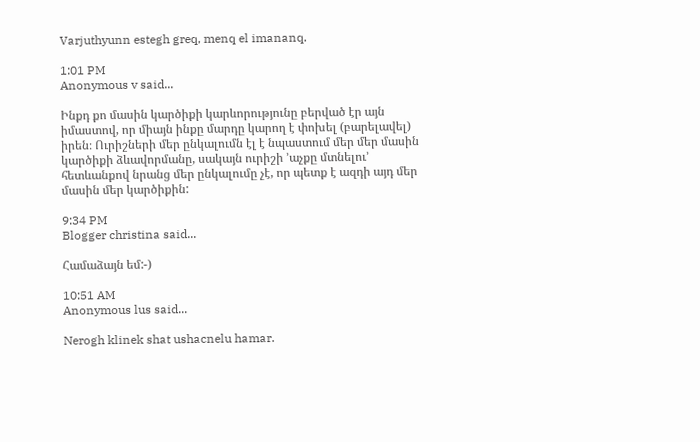Varjuthyunn estegh greq, menq el imananq.

1:01 PM
Anonymous v said...

Ինքդ քո մասին կարծիքի կարևորությունը բերված էր այն իմաստով, որ միայն ինքը մարդը կարող է փոխել (բարելավել) իրեն։ Ուրիշների մեր ընկալումն էլ է նպաստում մեր մեր մասին կարծիքի ձևավորմանը, սակայն ուրիշի ՚աչքը մտնելու՚ հետևանքով նրանց մեր ընկալումը չէ, որ պետք է ազդի այդ մեր մասին մեր կարծիքին:

9:34 PM
Blogger christina said...

Համաձայն եմ:-)

10:51 AM
Anonymous lus said...

Nerogh klinek shat ushacnelu hamar.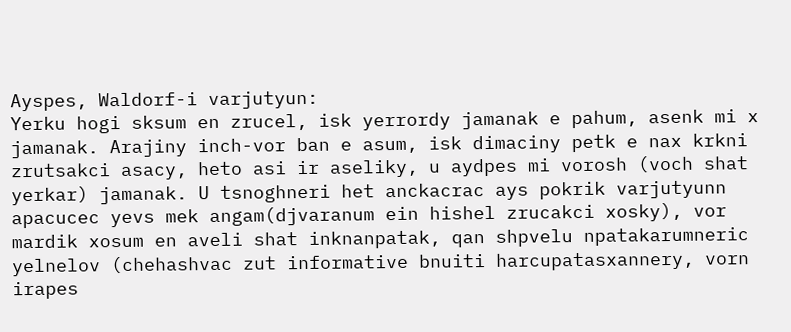Ayspes, Waldorf-i varjutyun:
Yerku hogi sksum en zrucel, isk yerrordy jamanak e pahum, asenk mi x jamanak. Arajiny inch-vor ban e asum, isk dimaciny petk e nax krkni zrutsakci asacy, heto asi ir aseliky, u aydpes mi vorosh (voch shat yerkar) jamanak. U tsnoghneri het anckacrac ays pokrik varjutyunn apacucec yevs mek angam(djvaranum ein hishel zrucakci xosky), vor mardik xosum en aveli shat inknanpatak, qan shpvelu npatakarumneric yelnelov (chehashvac zut informative bnuiti harcupatasxannery, vorn irapes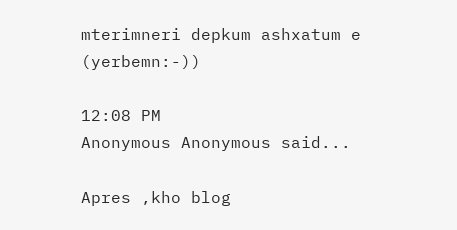mterimneri depkum ashxatum e (yerbemn:-))

12:08 PM
Anonymous Anonymous said...

Apres ,kho blog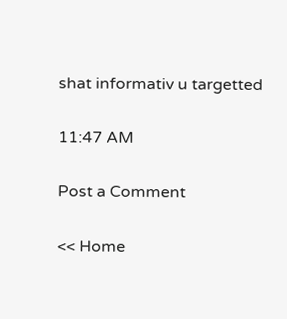shat informativ u targetted

11:47 AM

Post a Comment

<< Home